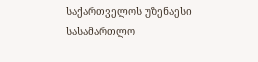საქართველოს უზენაესი სასამართლო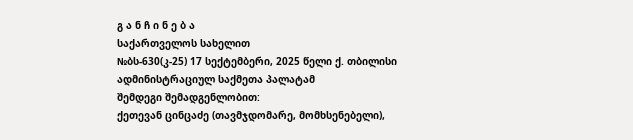გ ა ნ ჩ ი ნ ე ბ ა
საქართველოს სახელით
№ბს-630(კ-25) 17 სექტემბერი, 2025 წელი ქ. თბილისი
ადმინისტრაციულ საქმეთა პალატამ
შემდეგი შემადგენლობით:
ქეთევან ცინცაძე (თავმჯდომარე, მომხსენებელი),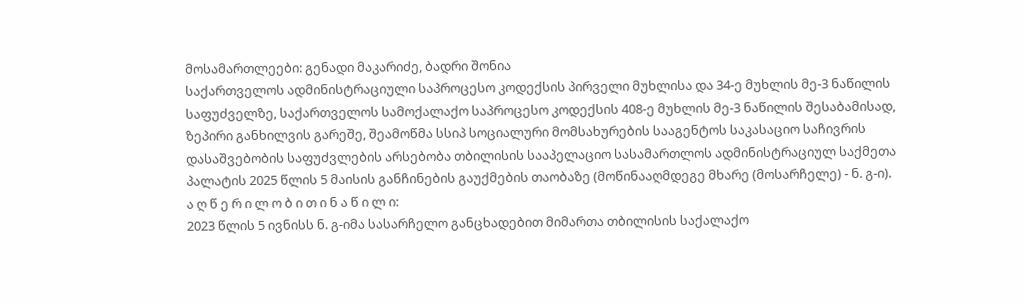მოსამართლეები: გენადი მაკარიძე, ბადრი შონია
საქართველოს ადმინისტრაციული საპროცესო კოდექსის პირველი მუხლისა და 34-ე მუხლის მე-3 ნაწილის საფუძველზე, საქართველოს სამოქალაქო საპროცესო კოდექსის 408-ე მუხლის მე-3 ნაწილის შესაბამისად, ზეპირი განხილვის გარეშე, შეამოწმა სსიპ სოციალური მომსახურების სააგენტოს საკასაციო საჩივრის დასაშვებობის საფუძვლების არსებობა თბილისის სააპელაციო სასამართლოს ადმინისტრაციულ საქმეთა პალატის 2025 წლის 5 მაისის განჩინების გაუქმების თაობაზე (მოწინააღმდეგე მხარე (მოსარჩელე) - ნ. გ-ი).
ა ღ წ ე რ ი ლ ო ბ ი თ ი ნ ა წ ი ლ ი:
2023 წლის 5 ივნისს ნ. გ-იმა სასარჩელო განცხადებით მიმართა თბილისის საქალაქო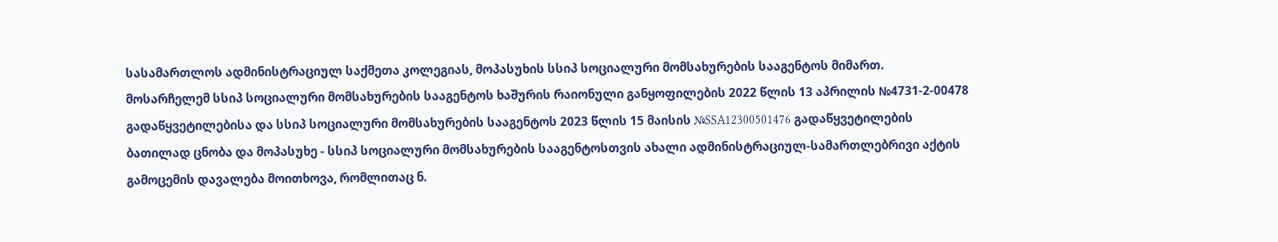სასამართლოს ადმინისტრაციულ საქმეთა კოლეგიას, მოპასუხის სსიპ სოციალური მომსახურების სააგენტოს მიმართ.
მოსარჩელემ სსიპ სოციალური მომსახურების სააგენტოს ხაშურის რაიონული განყოფილების 2022 წლის 13 აპრილის №4731-2-00478 გადაწყვეტილებისა და სსიპ სოციალური მომსახურების სააგენტოს 2023 წლის 15 მაისის №SSA12300501476 გადაწყვეტილების ბათილად ცნობა და მოპასუხე - სსიპ სოციალური მომსახურების სააგენტოსთვის ახალი ადმინისტრაციულ-სამართლებრივი აქტის გამოცემის დავალება მოითხოვა, რომლითაც ნ.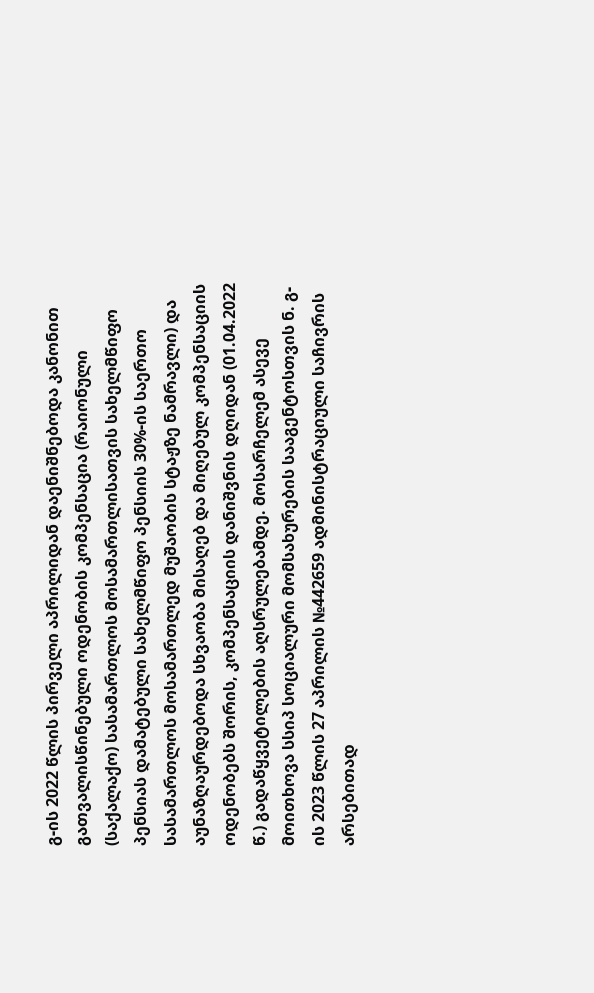გ-ის 2022 წლის პირველი აპრილიდან დაენიშნებოდა კანონით გათვალისწინებული ოდენობის კომპენსაცია (რაიონული (საქალაქო) სასამართლოს მოსამართლისათვის სახელმწიფო პენსიას დამატებული სახელმწიფო პენსიის 30%-ის საერთო სასამართლოს მოსამართლედ მუშაობის სტაჟზე ნამრავლი) და აუნაზღაურდებოდა სხვაობა მისაღებ და მიღებულ კომპენსაციის ოდენობებს შორის, კომპენსაციის დანიშვნის დღიდან (01.04.2022 წ.) გადაწყვეტილების აღსრულებამდე. მოსარჩელემ ასევე მოითხოვა სსიპ სოციალური მომსახურების სააგენტოსთვის ნ. გ-ის 2023 წლის 27 აპრილის №442659 ადმინისტრაციული საჩივრის არსებითად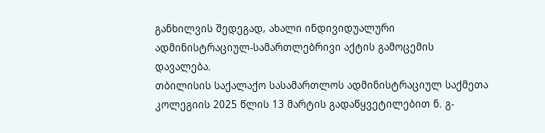განხილვის შედეგად, ახალი ინდივიდუალური ადმინისტრაციულ-სამართლებრივი აქტის გამოცემის დავალება.
თბილისის საქალაქო სასამართლოს ადმინისტრაციულ საქმეთა კოლეგიის 2025 წლის 13 მარტის გადაწყვეტილებით ნ. გ-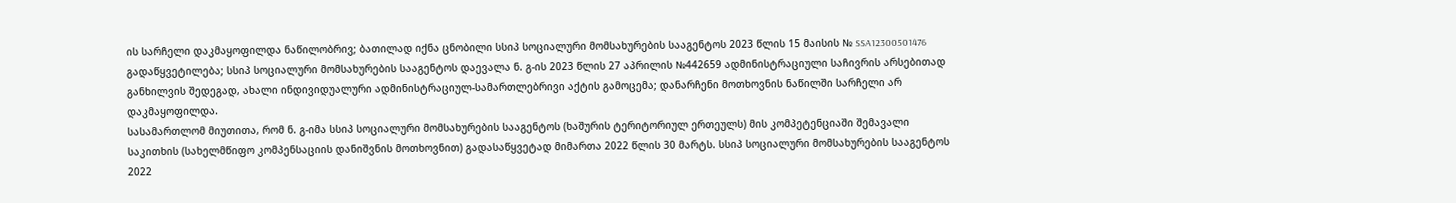ის სარჩელი დაკმაყოფილდა ნაწილობრივ; ბათილად იქნა ცნობილი სსიპ სოციალური მომსახურების სააგენტოს 2023 წლის 15 მაისის № SSA12300501476 გადაწყვეტილება; სსიპ სოციალური მომსახურების სააგენტოს დაევალა ნ. გ-ის 2023 წლის 27 აპრილის №442659 ადმინისტრაციული საჩივრის არსებითად განხილვის შედეგად, ახალი ინდივიდუალური ადმინისტრაციულ-სამართლებრივი აქტის გამოცემა; დანარჩენი მოთხოვნის ნაწილში სარჩელი არ დაკმაყოფილდა.
სასამართლომ მიუთითა, რომ ნ. გ-იმა სსიპ სოციალური მომსახურების სააგენტოს (ხაშურის ტერიტორიულ ერთეულს) მის კომპეტენციაში შემავალი საკითხის (სახელმწიფო კომპენსაციის დანიშვნის მოთხოვნით) გადასაწყვეტად მიმართა 2022 წლის 30 მარტს. სსიპ სოციალური მომსახურების სააგენტოს 2022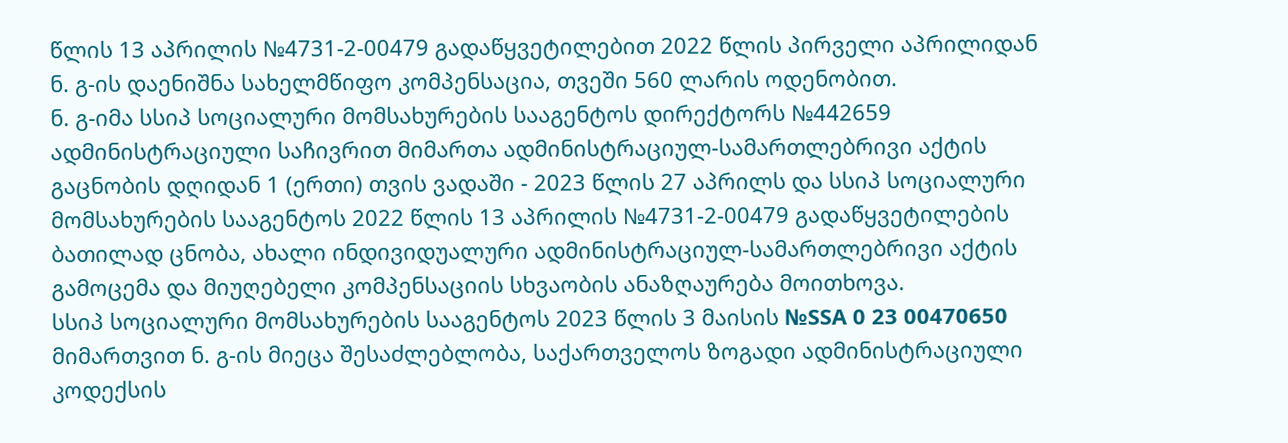წლის 13 აპრილის №4731-2-00479 გადაწყვეტილებით 2022 წლის პირველი აპრილიდან ნ. გ-ის დაენიშნა სახელმწიფო კომპენსაცია, თვეში 560 ლარის ოდენობით.
ნ. გ-იმა სსიპ სოციალური მომსახურების სააგენტოს დირექტორს №442659 ადმინისტრაციული საჩივრით მიმართა ადმინისტრაციულ-სამართლებრივი აქტის გაცნობის დღიდან 1 (ერთი) თვის ვადაში - 2023 წლის 27 აპრილს და სსიპ სოციალური მომსახურების სააგენტოს 2022 წლის 13 აპრილის №4731-2-00479 გადაწყვეტილების ბათილად ცნობა, ახალი ინდივიდუალური ადმინისტრაციულ-სამართლებრივი აქტის გამოცემა და მიუღებელი კომპენსაციის სხვაობის ანაზღაურება მოითხოვა.
სსიპ სოციალური მომსახურების სააგენტოს 2023 წლის 3 მაისის №SSA 0 23 00470650 მიმართვით ნ. გ-ის მიეცა შესაძლებლობა, საქართველოს ზოგადი ადმინისტრაციული კოდექსის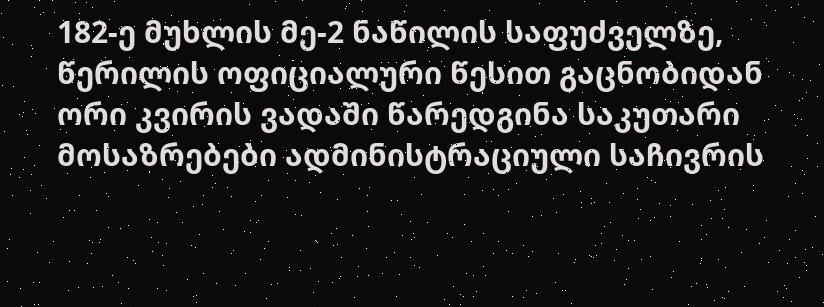182-ე მუხლის მე-2 ნაწილის საფუძველზე, წერილის ოფიციალური წესით გაცნობიდან ორი კვირის ვადაში წარედგინა საკუთარი მოსაზრებები ადმინისტრაციული საჩივრის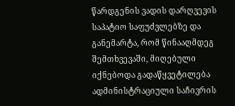წარდგენის ვადის დარღვევის საპატიო საფუძვლებზე და განემარტა, რომ წინააღმდეგ შემთხვევაში, მიღებული იქნებოდა გადაწყვეტილება ადმინისტრაციული საჩივრის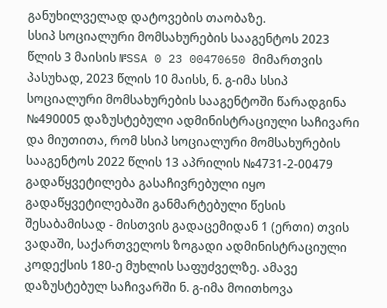განუხილველად დატოვების თაობაზე.
სსიპ სოციალური მომსახურების სააგენტოს 2023 წლის 3 მაისის №SSA 0 23 00470650 მიმართვის პასუხად, 2023 წლის 10 მაისს, ნ. გ-იმა სსიპ სოციალური მომსახურების სააგენტოში წარადგინა №490005 დაზუსტებული ადმინისტრაციული საჩივარი და მიუთითა, რომ სსიპ სოციალური მომსახურების სააგენტოს 2022 წლის 13 აპრილის №4731-2-00479 გადაწყვეტილება გასაჩივრებული იყო გადაწყვეტილებაში განმარტებული წესის შესაბამისად - მისთვის გადაცემიდან 1 (ერთი) თვის ვადაში, საქართველოს ზოგადი ადმინისტრაციული კოდექსის 180-ე მუხლის საფუძველზე. ამავე დაზუსტებულ საჩივარში ნ. გ-იმა მოითხოვა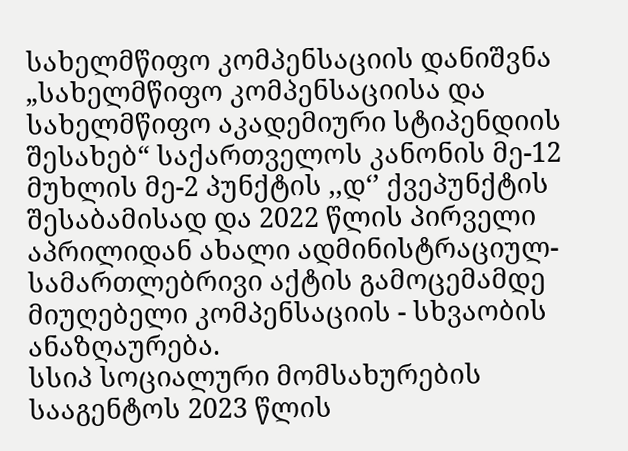სახელმწიფო კომპენსაციის დანიშვნა „სახელმწიფო კომპენსაციისა და სახელმწიფო აკადემიური სტიპენდიის შესახებ“ საქართველოს კანონის მე-12 მუხლის მე-2 პუნქტის ,,დ‘’ ქვეპუნქტის შესაბამისად და 2022 წლის პირველი აპრილიდან ახალი ადმინისტრაციულ-სამართლებრივი აქტის გამოცემამდე მიუღებელი კომპენსაციის - სხვაობის ანაზღაურება.
სსიპ სოციალური მომსახურების სააგენტოს 2023 წლის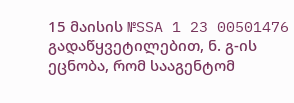15 მაისის №SSA 1 23 00501476 გადაწყვეტილებით, ნ. გ-ის ეცნობა, რომ სააგენტომ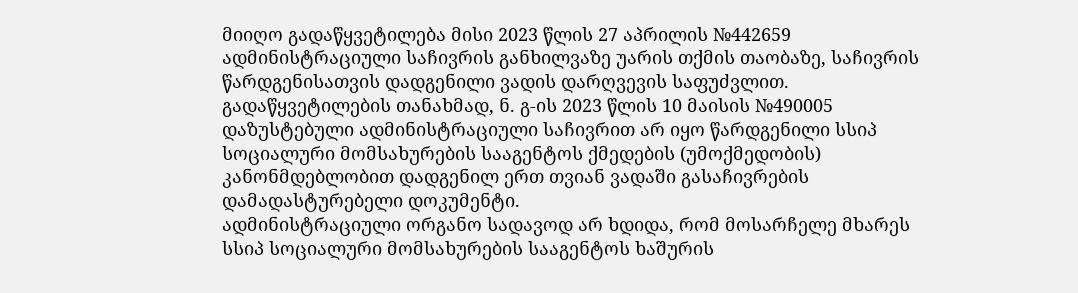მიიღო გადაწყვეტილება მისი 2023 წლის 27 აპრილის №442659 ადმინისტრაციული საჩივრის განხილვაზე უარის თქმის თაობაზე, საჩივრის წარდგენისათვის დადგენილი ვადის დარღვევის საფუძვლით. გადაწყვეტილების თანახმად, ნ. გ-ის 2023 წლის 10 მაისის №490005 დაზუსტებული ადმინისტრაციული საჩივრით არ იყო წარდგენილი სსიპ სოციალური მომსახურების სააგენტოს ქმედების (უმოქმედობის) კანონმდებლობით დადგენილ ერთ თვიან ვადაში გასაჩივრების დამადასტურებელი დოკუმენტი.
ადმინისტრაციული ორგანო სადავოდ არ ხდიდა, რომ მოსარჩელე მხარეს სსიპ სოციალური მომსახურების სააგენტოს ხაშურის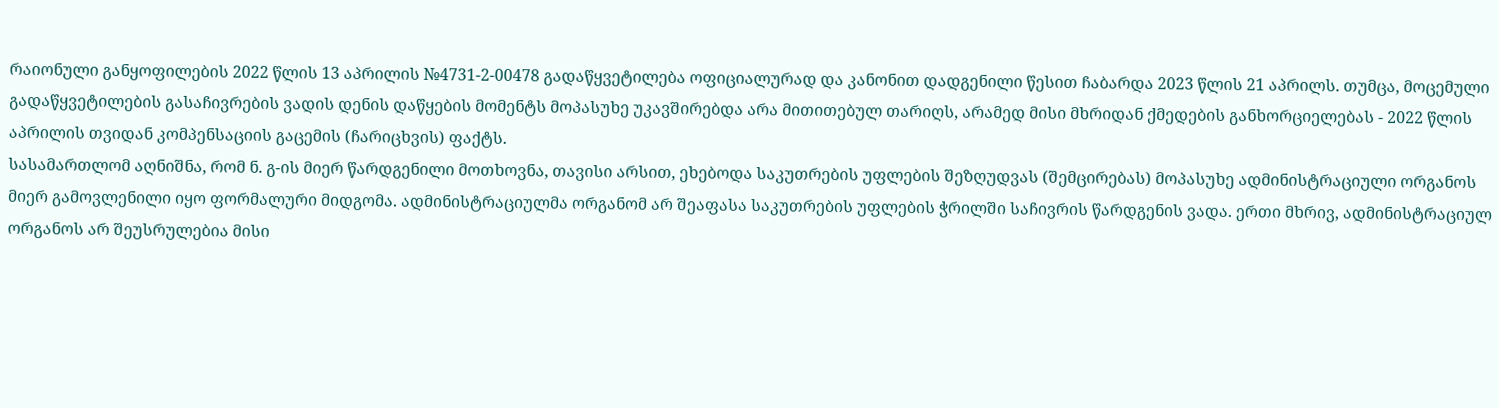რაიონული განყოფილების 2022 წლის 13 აპრილის №4731-2-00478 გადაწყვეტილება ოფიციალურად და კანონით დადგენილი წესით ჩაბარდა 2023 წლის 21 აპრილს. თუმცა, მოცემული გადაწყვეტილების გასაჩივრების ვადის დენის დაწყების მომენტს მოპასუხე უკავშირებდა არა მითითებულ თარიღს, არამედ მისი მხრიდან ქმედების განხორციელებას - 2022 წლის აპრილის თვიდან კომპენსაციის გაცემის (ჩარიცხვის) ფაქტს.
სასამართლომ აღნიშნა, რომ ნ. გ-ის მიერ წარდგენილი მოთხოვნა, თავისი არსით, ეხებოდა საკუთრების უფლების შეზღუდვას (შემცირებას) მოპასუხე ადმინისტრაციული ორგანოს მიერ გამოვლენილი იყო ფორმალური მიდგომა. ადმინისტრაციულმა ორგანომ არ შეაფასა საკუთრების უფლების ჭრილში საჩივრის წარდგენის ვადა. ერთი მხრივ, ადმინისტრაციულ ორგანოს არ შეუსრულებია მისი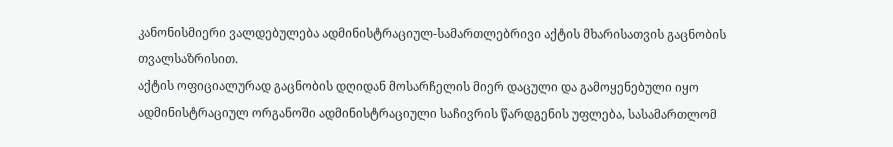კანონისმიერი ვალდებულება ადმინისტრაციულ-სამართლებრივი აქტის მხარისათვის გაცნობის თვალსაზრისით.
აქტის ოფიციალურად გაცნობის დღიდან მოსარჩელის მიერ დაცული და გამოყენებული იყო ადმინისტრაციულ ორგანოში ადმინისტრაციული საჩივრის წარდგენის უფლება, სასამართლომ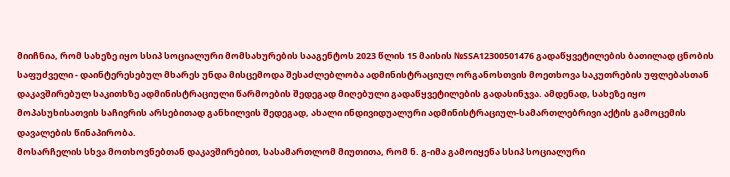მიიჩნია, რომ სახეზე იყო სსიპ სოციალური მომსახურების სააგენტოს 2023 წლის 15 მაისის №SSA12300501476 გადაწყვეტილების ბათილად ცნობის საფუძველი - დაინტერესებულ მხარეს უნდა მისცემოდა შესაძლებლობა ადმინისტრაციულ ორგანოსთვის მოეთხოვა საკუთრების უფლებასთან დაკავშირებულ საკითხზე ადმინისტრაციული წარმოების შედეგად მიღებული გადაწყვეტილების გადასინჯვა. ამდენად, სახეზე იყო მოპასუხისათვის საჩივრის არსებითად განხილვის შედეგად, ახალი ინდივიდუალური ადმინისტრაციულ-სამართლებრივი აქტის გამოცემის დავალების წინაპირობა.
მოსარჩელის სხვა მოთხოვნებთან დაკავშირებით, სასამართლომ მიუთითა, რომ ნ. გ-იმა გამოიყენა სსიპ სოციალური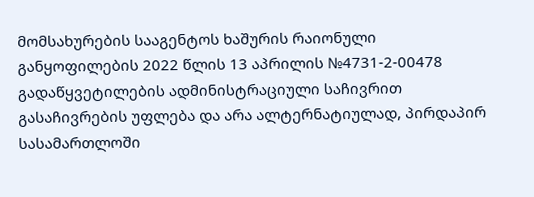მომსახურების სააგენტოს ხაშურის რაიონული განყოფილების 2022 წლის 13 აპრილის №4731-2-00478 გადაწყვეტილების ადმინისტრაციული საჩივრით გასაჩივრების უფლება და არა ალტერნატიულად, პირდაპირ სასამართლოში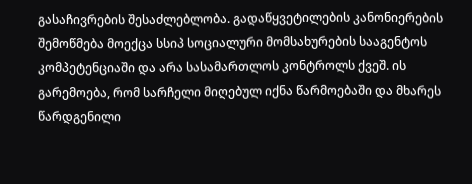გასაჩივრების შესაძლებლობა. გადაწყვეტილების კანონიერების შემოწმება მოექცა სსიპ სოციალური მომსახურების სააგენტოს კომპეტენციაში და არა სასამართლოს კონტროლს ქვეშ. ის გარემოება, რომ სარჩელი მიღებულ იქნა წარმოებაში და მხარეს წარდგენილი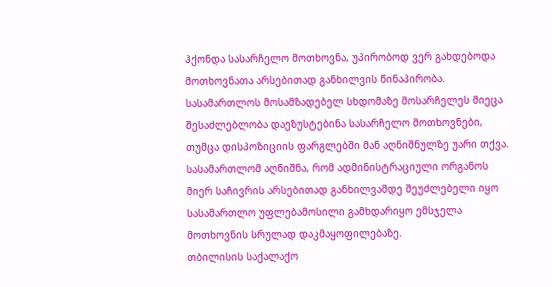ჰქონდა სასარჩელო მოთხოვნა, უპირობოდ ვერ გახდებოდა მოთხოვნათა არსებითად განხილვის წინაპირობა. სასამართლოს მოსამზადებელ სხდომაზე მოსარჩელეს მიეცა შესაძლებლობა დაეზუსტებინა სასარჩელო მოთხოვნები, თუმცა დისპოზიციის ფარგლებში მან აღნიშნულზე უარი თქვა. სასამართლომ აღნიშნა, რომ ადმინისტრაციული ორგანოს მიერ საჩივრის არსებითად განხილვამდე შეუძლებელი იყო სასამართლო უფლებამოსილი გამხდარიყო ემსჯელა მოთხოვნის სრულად დაკმაყოფილებაზე.
თბილისის საქალაქო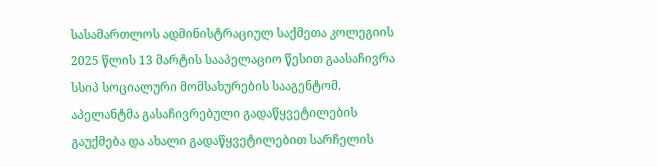სასამართლოს ადმინისტრაციულ საქმეთა კოლეგიის 2025 წლის 13 მარტის სააპელაციო წესით გაასაჩივრა სსიპ სოციალური მომსახურების სააგენტომ. აპელანტმა გასაჩივრებული გადაწყვეტილების გაუქმება და ახალი გადაწყვეტილებით სარჩელის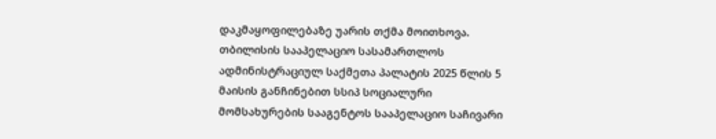დაკმაყოფილებაზე უარის თქმა მოითხოვა.
თბილისის სააპელაციო სასამართლოს ადმინისტრაციულ საქმეთა პალატის 2025 წლის 5 მაისის განჩინებით სსიპ სოციალური მომსახურების სააგენტოს სააპელაციო საჩივარი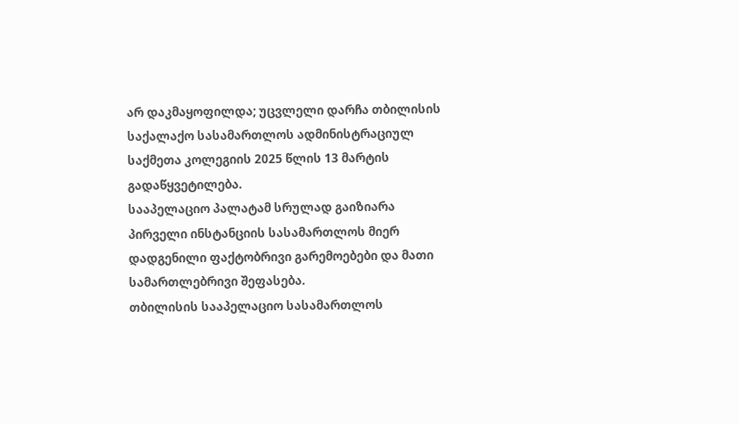არ დაკმაყოფილდა; უცვლელი დარჩა თბილისის საქალაქო სასამართლოს ადმინისტრაციულ საქმეთა კოლეგიის 2025 წლის 13 მარტის გადაწყვეტილება.
სააპელაციო პალატამ სრულად გაიზიარა პირველი ინსტანციის სასამართლოს მიერ დადგენილი ფაქტობრივი გარემოებები და მათი სამართლებრივი შეფასება.
თბილისის სააპელაციო სასამართლოს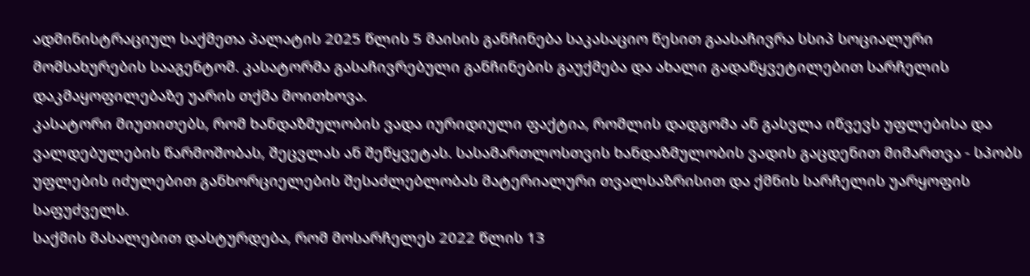ადმინისტრაციულ საქმეთა პალატის 2025 წლის 5 მაისის განჩინება საკასაციო წესით გაასაჩივრა სსიპ სოციალური მომსახურების სააგენტომ. კასატორმა გასაჩივრებული განჩინების გაუქმება და ახალი გადაწყვეტილებით სარჩელის დაკმაყოფილებაზე უარის თქმა მოითხოვა.
კასატორი მიუთითებს, რომ ხანდაზმულობის ვადა იურიდიული ფაქტია, რომლის დადგომა ან გასვლა იწვევს უფლებისა და ვალდებულების წარმოშობას, შეცვლას ან შეწყვეტას. სასამართლოსთვის ხანდაზმულობის ვადის გაცდენით მიმართვა - სპობს უფლების იძულებით განხორციელების შესაძლებლობას მატერიალური თვალსაზრისით და ქმნის სარჩელის უარყოფის საფუძველს.
საქმის მასალებით დასტურდება, რომ მოსარჩელეს 2022 წლის 13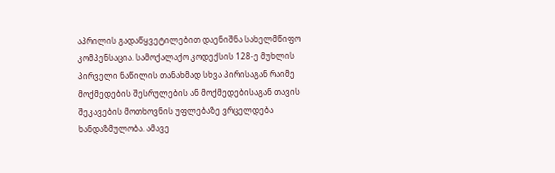აპრილის გადაწყვეტილებით დაენიშნა სახელმწიფო კომპენსაცია. სამოქალაქო კოდექსის 128-ე მუხლის პირველი ნაწილის თანახმად სხვა პირისაგან რაიმე მოქმედების შესრულების ან მოქმედებისაგან თავის შეკავების მოთხოვნის უფლებაზე ვრცელდება ხანდაზმულობა. ამავე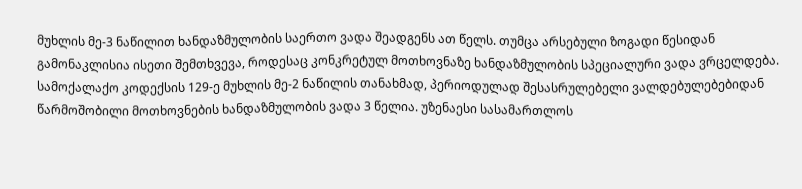მუხლის მე-3 ნაწილით ხანდაზმულობის საერთო ვადა შეადგენს ათ წელს. თუმცა არსებული ზოგადი წესიდან გამონაკლისია ისეთი შემთხვევა, როდესაც კონკრეტულ მოთხოვნაზე ხანდაზმულობის სპეციალური ვადა ვრცელდება. სამოქალაქო კოდექსის 129-ე მუხლის მე-2 ნაწილის თანახმად, პერიოდულად შესასრულებელი ვალდებულებებიდან წარმოშობილი მოთხოვნების ხანდაზმულობის ვადა 3 წელია. უზენაესი სასამართლოს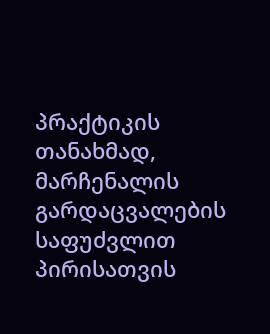პრაქტიკის თანახმად, მარჩენალის გარდაცვალების საფუძვლით პირისათვის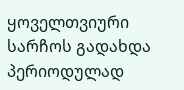ყოველთვიური სარჩოს გადახდა პერიოდულად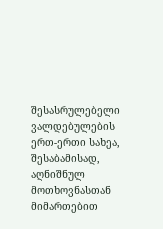შესასრულებელი ვალდებულების ერთ-ერთი სახეა, შესაბამისად, აღნიშნულ მოთხოვნასთან მიმართებით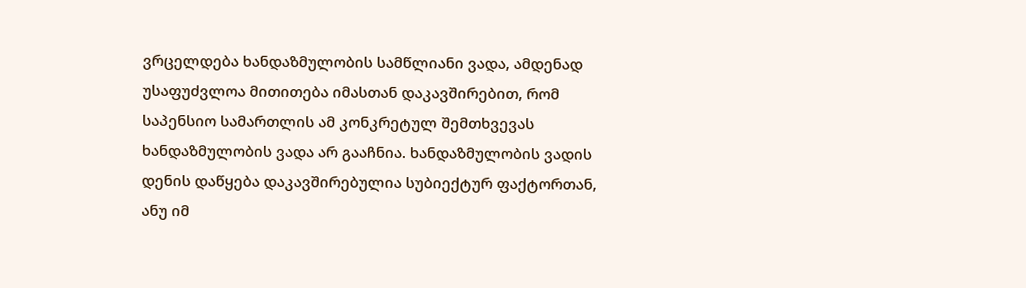ვრცელდება ხანდაზმულობის სამწლიანი ვადა, ამდენად უსაფუძვლოა მითითება იმასთან დაკავშირებით, რომ საპენსიო სამართლის ამ კონკრეტულ შემთხვევას ხანდაზმულობის ვადა არ გააჩნია. ხანდაზმულობის ვადის დენის დაწყება დაკავშირებულია სუბიექტურ ფაქტორთან, ანუ იმ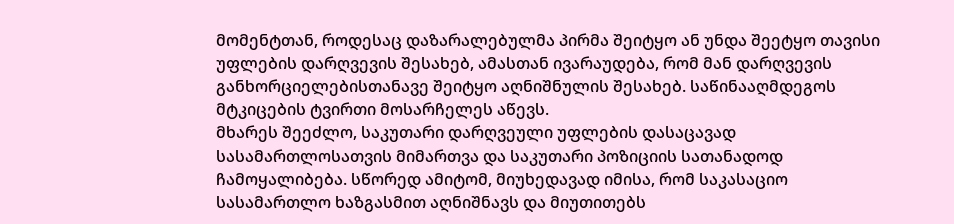მომენტთან, როდესაც დაზარალებულმა პირმა შეიტყო ან უნდა შეეტყო თავისი უფლების დარღვევის შესახებ, ამასთან ივარაუდება, რომ მან დარღვევის განხორციელებისთანავე შეიტყო აღნიშნულის შესახებ. საწინააღმდეგოს მტკიცების ტვირთი მოსარჩელეს აწევს.
მხარეს შეეძლო, საკუთარი დარღვეული უფლების დასაცავად სასამართლოსათვის მიმართვა და საკუთარი პოზიციის სათანადოდ ჩამოყალიბება. სწორედ ამიტომ, მიუხედავად იმისა, რომ საკასაციო სასამართლო ხაზგასმით აღნიშნავს და მიუთითებს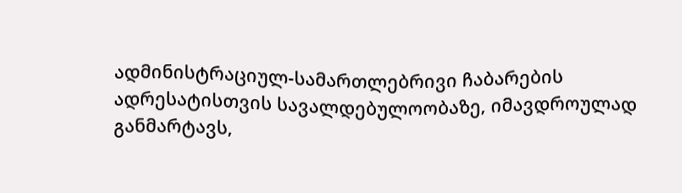ადმინისტრაციულ-სამართლებრივი ჩაბარების ადრესატისთვის სავალდებულოობაზე, იმავდროულად განმარტავს,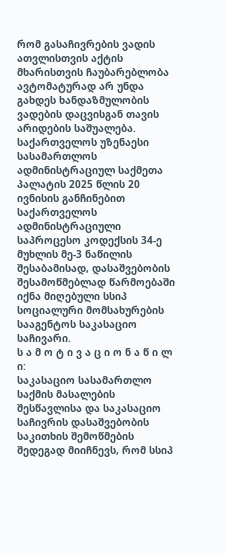რომ გასაჩივრების ვადის ათვლისთვის აქტის მხარისთვის ჩაუბარებლობა ავტომატურად არ უნდა გახდეს ხანდაზმულობის ვადების დაცვისგან თავის არიდების საშუალება.
საქართველოს უზენაესი სასამართლოს ადმინისტრაციულ საქმეთა პალატის 2025 წლის 20 ივნისის განჩინებით საქართველოს ადმინისტრაციული საპროცესო კოდექსის 34-ე მუხლის მე-3 ნაწილის შესაბამისად, დასაშვებობის შესამოწმებლად წარმოებაში იქნა მიღებული სსიპ სოციალური მომსახურების სააგენტოს საკასაციო საჩივარი.
ს ა მ ო ტ ი ვ ა ც ი ო ნ ა წ ი ლ ი:
საკასაციო სასამართლო საქმის მასალების შესწავლისა და საკასაციო საჩივრის დასაშვებობის საკითხის შემოწმების შედეგად მიიჩნევს, რომ სსიპ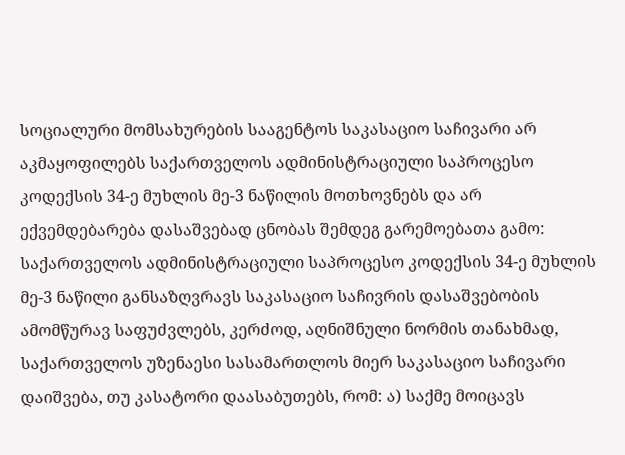სოციალური მომსახურების სააგენტოს საკასაციო საჩივარი არ აკმაყოფილებს საქართველოს ადმინისტრაციული საპროცესო კოდექსის 34-ე მუხლის მე-3 ნაწილის მოთხოვნებს და არ ექვემდებარება დასაშვებად ცნობას შემდეგ გარემოებათა გამო:
საქართველოს ადმინისტრაციული საპროცესო კოდექსის 34-ე მუხლის მე-3 ნაწილი განსაზღვრავს საკასაციო საჩივრის დასაშვებობის ამომწურავ საფუძვლებს, კერძოდ, აღნიშნული ნორმის თანახმად, საქართველოს უზენაესი სასამართლოს მიერ საკასაციო საჩივარი დაიშვება, თუ კასატორი დაასაბუთებს, რომ: ა) საქმე მოიცავს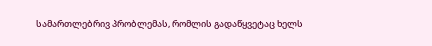სამართლებრივ პრობლემას, რომლის გადაწყვეტაც ხელს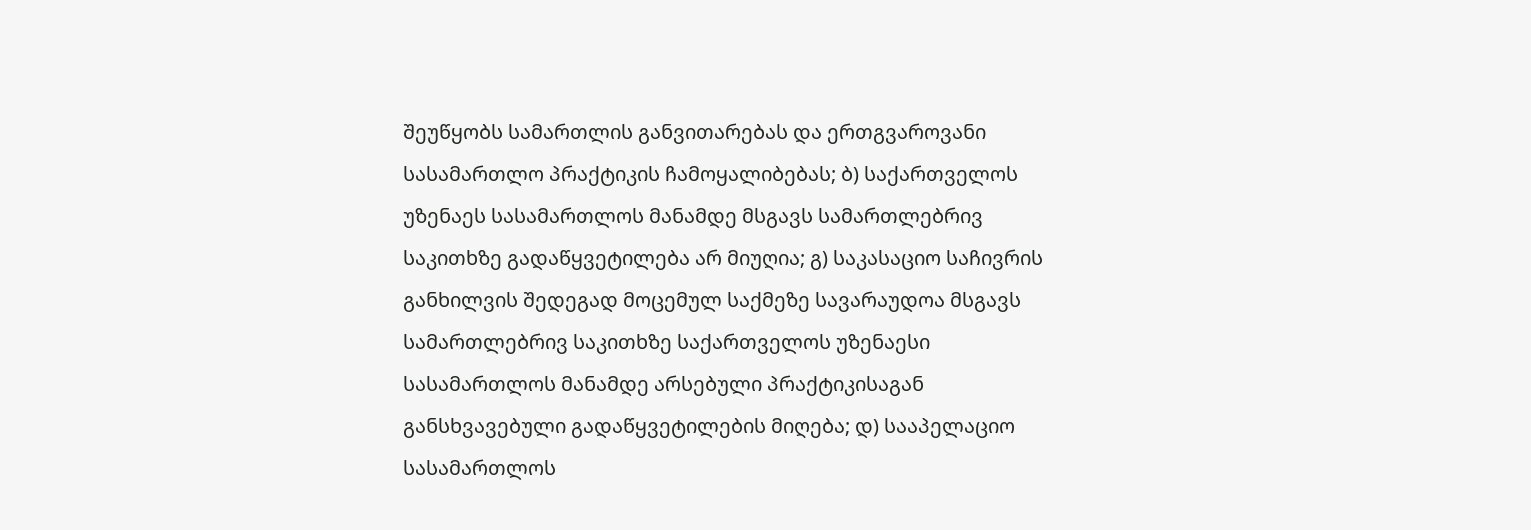შეუწყობს სამართლის განვითარებას და ერთგვაროვანი სასამართლო პრაქტიკის ჩამოყალიბებას; ბ) საქართველოს უზენაეს სასამართლოს მანამდე მსგავს სამართლებრივ საკითხზე გადაწყვეტილება არ მიუღია; გ) საკასაციო საჩივრის განხილვის შედეგად მოცემულ საქმეზე სავარაუდოა მსგავს სამართლებრივ საკითხზე საქართველოს უზენაესი სასამართლოს მანამდე არსებული პრაქტიკისაგან განსხვავებული გადაწყვეტილების მიღება; დ) სააპელაციო სასამართლოს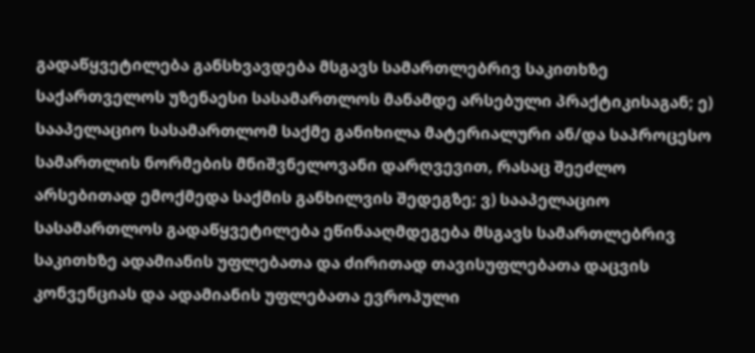გადაწყვეტილება განსხვავდება მსგავს სამართლებრივ საკითხზე საქართველოს უზენაესი სასამართლოს მანამდე არსებული პრაქტიკისაგან; ე) სააპელაციო სასამართლომ საქმე განიხილა მატერიალური ან/და საპროცესო სამართლის ნორმების მნიშვნელოვანი დარღვევით, რასაც შეეძლო არსებითად ემოქმედა საქმის განხილვის შედეგზე; ვ) სააპელაციო სასამართლოს გადაწყვეტილება ეწინააღმდეგება მსგავს სამართლებრივ საკითხზე ადამიანის უფლებათა და ძირითად თავისუფლებათა დაცვის კონვენციას და ადამიანის უფლებათა ევროპული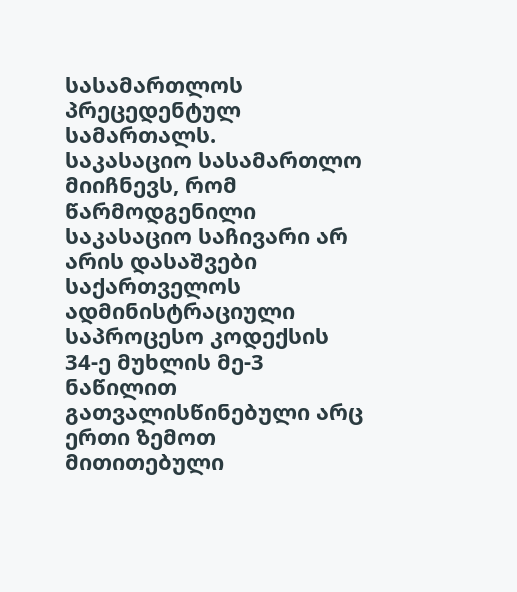სასამართლოს პრეცედენტულ სამართალს.
საკასაციო სასამართლო მიიჩნევს, რომ წარმოდგენილი საკასაციო საჩივარი არ არის დასაშვები საქართველოს ადმინისტრაციული საპროცესო კოდექსის 34-ე მუხლის მე-3 ნაწილით გათვალისწინებული არც ერთი ზემოთ მითითებული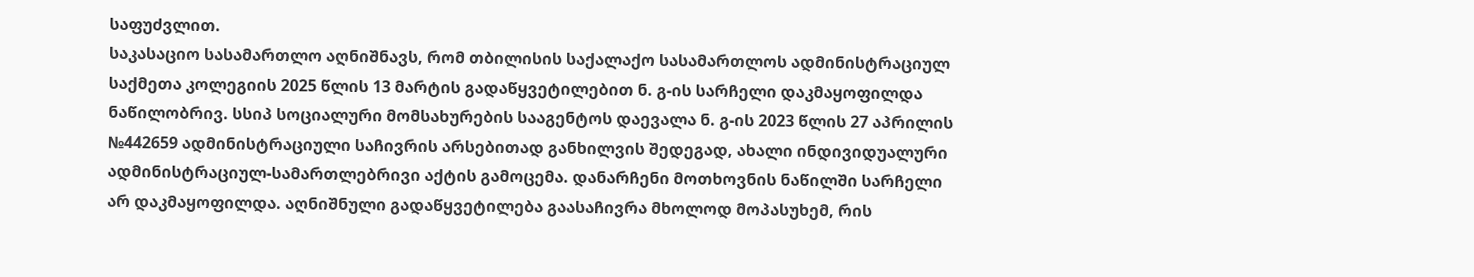საფუძვლით.
საკასაციო სასამართლო აღნიშნავს, რომ თბილისის საქალაქო სასამართლოს ადმინისტრაციულ საქმეთა კოლეგიის 2025 წლის 13 მარტის გადაწყვეტილებით ნ. გ-ის სარჩელი დაკმაყოფილდა ნაწილობრივ. სსიპ სოციალური მომსახურების სააგენტოს დაევალა ნ. გ-ის 2023 წლის 27 აპრილის №442659 ადმინისტრაციული საჩივრის არსებითად განხილვის შედეგად, ახალი ინდივიდუალური ადმინისტრაციულ-სამართლებრივი აქტის გამოცემა. დანარჩენი მოთხოვნის ნაწილში სარჩელი არ დაკმაყოფილდა. აღნიშნული გადაწყვეტილება გაასაჩივრა მხოლოდ მოპასუხემ, რის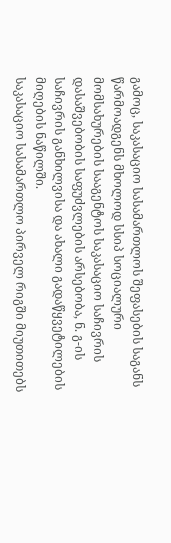გამოც, საკასაციო სასამართლოს შეფასების საგანს წარმოადგენს მხოლოდ სსიპ სოციალური მომსახურების სააგენტოს საკასაციო საჩივრის დასაშვებობის საფუძვლების არსებობა, ნ. გ-ის საჩივრის განხილვისა და ახალი გადაწყვეტილების მიღების ნაწილში.
საკასაციო სასამართლო პირველ რიგში მიუთითებს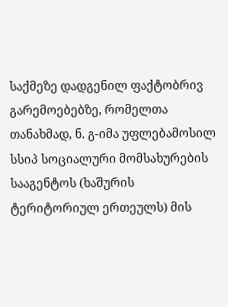საქმეზე დადგენილ ფაქტობრივ გარემოებებზე, რომელთა თანახმად, ნ. გ-იმა უფლებამოსილ სსიპ სოციალური მომსახურების სააგენტოს (ხაშურის ტერიტორიულ ერთეულს) მის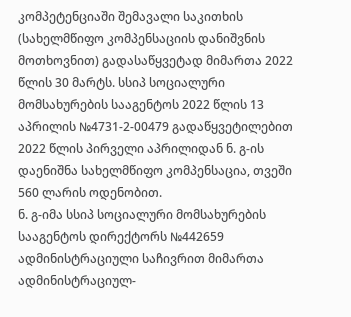კომპეტენციაში შემავალი საკითხის (სახელმწიფო კომპენსაციის დანიშვნის მოთხოვნით) გადასაწყვეტად მიმართა 2022 წლის 30 მარტს. სსიპ სოციალური მომსახურების სააგენტოს 2022 წლის 13 აპრილის №4731-2-00479 გადაწყვეტილებით 2022 წლის პირველი აპრილიდან ნ. გ-ის დაენიშნა სახელმწიფო კომპენსაცია, თვეში 560 ლარის ოდენობით.
ნ. გ-იმა სსიპ სოციალური მომსახურების სააგენტოს დირექტორს №442659 ადმინისტრაციული საჩივრით მიმართა ადმინისტრაციულ-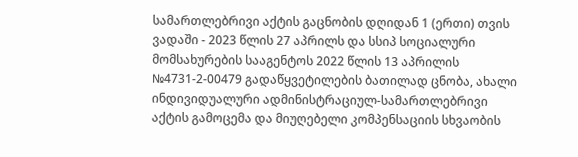სამართლებრივი აქტის გაცნობის დღიდან 1 (ერთი) თვის ვადაში - 2023 წლის 27 აპრილს და სსიპ სოციალური მომსახურების სააგენტოს 2022 წლის 13 აპრილის №4731-2-00479 გადაწყვეტილების ბათილად ცნობა, ახალი ინდივიდუალური ადმინისტრაციულ-სამართლებრივი აქტის გამოცემა და მიუღებელი კომპენსაციის სხვაობის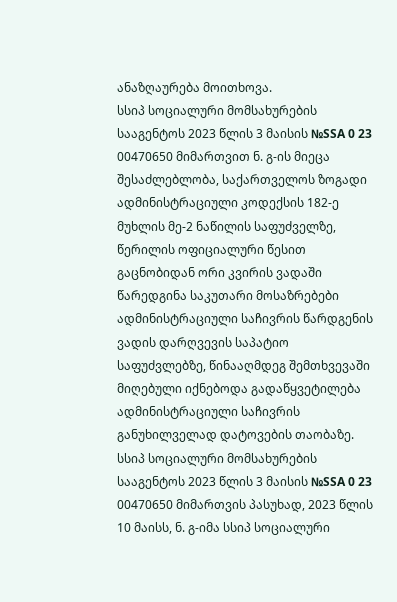ანაზღაურება მოითხოვა.
სსიპ სოციალური მომსახურების სააგენტოს 2023 წლის 3 მაისის №SSA 0 23 00470650 მიმართვით ნ. გ-ის მიეცა შესაძლებლობა, საქართველოს ზოგადი ადმინისტრაციული კოდექსის 182-ე მუხლის მე-2 ნაწილის საფუძველზე, წერილის ოფიციალური წესით გაცნობიდან ორი კვირის ვადაში წარედგინა საკუთარი მოსაზრებები ადმინისტრაციული საჩივრის წარდგენის ვადის დარღვევის საპატიო საფუძვლებზე, წინააღმდეგ შემთხვევაში მიღებული იქნებოდა გადაწყვეტილება ადმინისტრაციული საჩივრის განუხილველად დატოვების თაობაზე.
სსიპ სოციალური მომსახურების სააგენტოს 2023 წლის 3 მაისის №SSA 0 23 00470650 მიმართვის პასუხად, 2023 წლის 10 მაისს, ნ. გ-იმა სსიპ სოციალური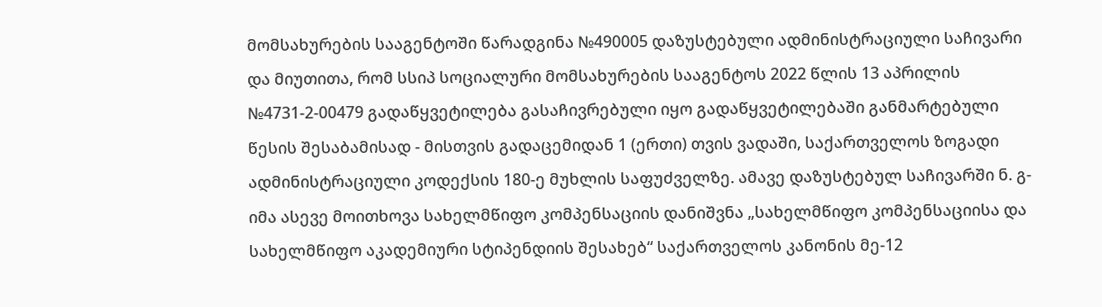მომსახურების სააგენტოში წარადგინა №490005 დაზუსტებული ადმინისტრაციული საჩივარი და მიუთითა, რომ სსიპ სოციალური მომსახურების სააგენტოს 2022 წლის 13 აპრილის №4731-2-00479 გადაწყვეტილება გასაჩივრებული იყო გადაწყვეტილებაში განმარტებული წესის შესაბამისად - მისთვის გადაცემიდან 1 (ერთი) თვის ვადაში, საქართველოს ზოგადი ადმინისტრაციული კოდექსის 180-ე მუხლის საფუძველზე. ამავე დაზუსტებულ საჩივარში ნ. გ-იმა ასევე მოითხოვა სახელმწიფო კომპენსაციის დანიშვნა „სახელმწიფო კომპენსაციისა და სახელმწიფო აკადემიური სტიპენდიის შესახებ“ საქართველოს კანონის მე-12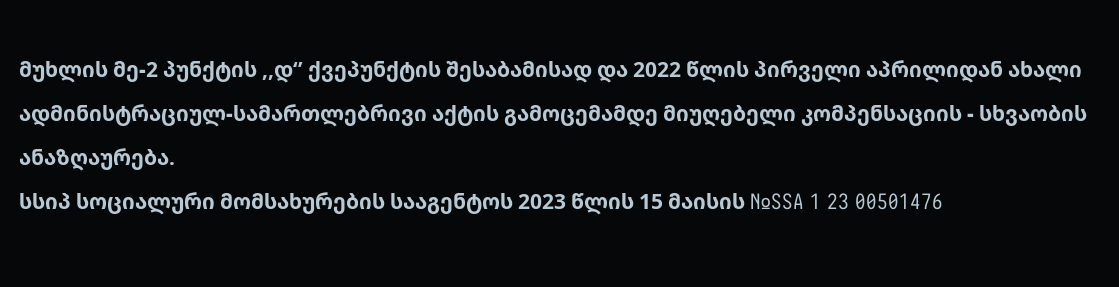მუხლის მე-2 პუნქტის ,,დ‘’ ქვეპუნქტის შესაბამისად და 2022 წლის პირველი აპრილიდან ახალი ადმინისტრაციულ-სამართლებრივი აქტის გამოცემამდე მიუღებელი კომპენსაციის - სხვაობის ანაზღაურება.
სსიპ სოციალური მომსახურების სააგენტოს 2023 წლის 15 მაისის №SSA 1 23 00501476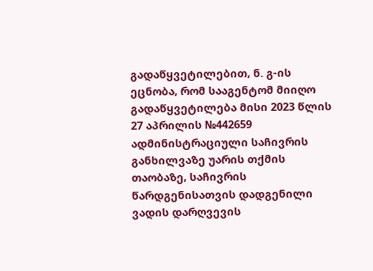გადაწყვეტილებით, ნ. გ-ის ეცნობა, რომ სააგენტომ მიიღო გადაწყვეტილება მისი 2023 წლის 27 აპრილის №442659 ადმინისტრაციული საჩივრის განხილვაზე უარის თქმის თაობაზე, საჩივრის წარდგენისათვის დადგენილი ვადის დარღვევის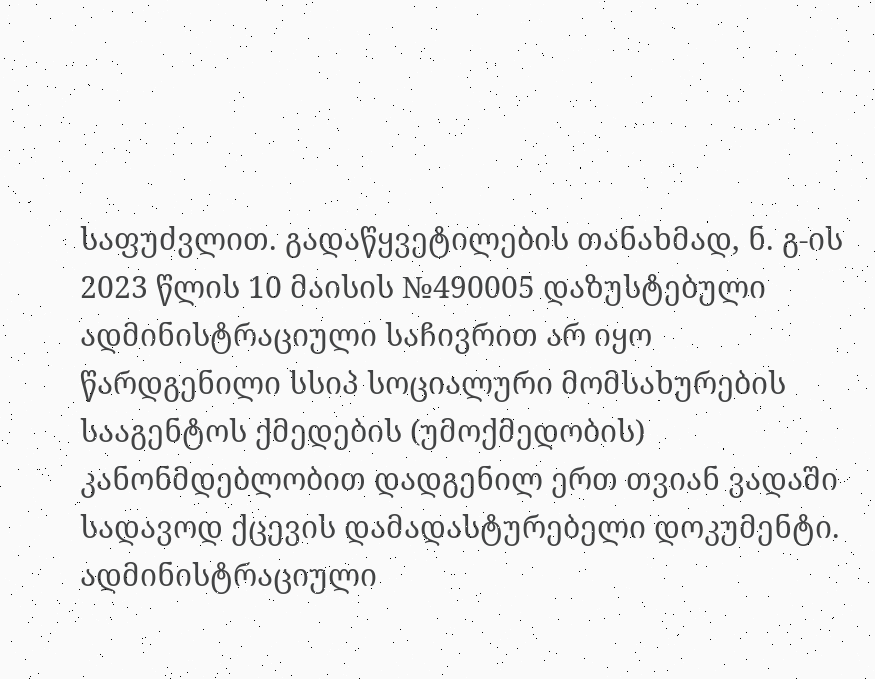საფუძვლით. გადაწყვეტილების თანახმად, ნ. გ-ის 2023 წლის 10 მაისის №490005 დაზუსტებული ადმინისტრაციული საჩივრით არ იყო წარდგენილი სსიპ სოციალური მომსახურების სააგენტოს ქმედების (უმოქმედობის) კანონმდებლობით დადგენილ ერთ თვიან ვადაში სადავოდ ქცევის დამადასტურებელი დოკუმენტი.
ადმინისტრაციული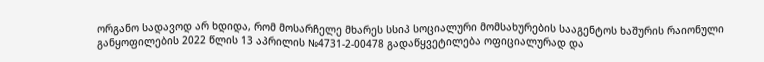ორგანო სადავოდ არ ხდიდა, რომ მოსარჩელე მხარეს სსიპ სოციალური მომსახურების სააგენტოს ხაშურის რაიონული განყოფილების 2022 წლის 13 აპრილის №4731-2-00478 გადაწყვეტილება ოფიციალურად და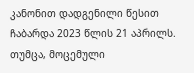კანონით დადგენილი წესით ჩაბარდა 2023 წლის 21 აპრილს. თუმცა, მოცემული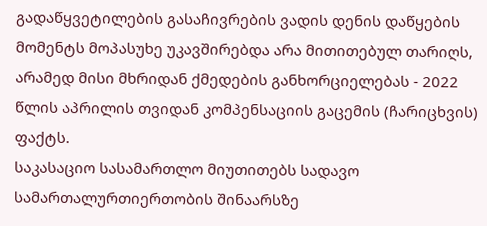გადაწყვეტილების გასაჩივრების ვადის დენის დაწყების მომენტს მოპასუხე უკავშირებდა არა მითითებულ თარიღს, არამედ მისი მხრიდან ქმედების განხორციელებას - 2022 წლის აპრილის თვიდან კომპენსაციის გაცემის (ჩარიცხვის) ფაქტს.
საკასაციო სასამართლო მიუთითებს სადავო სამართალურთიერთობის შინაარსზე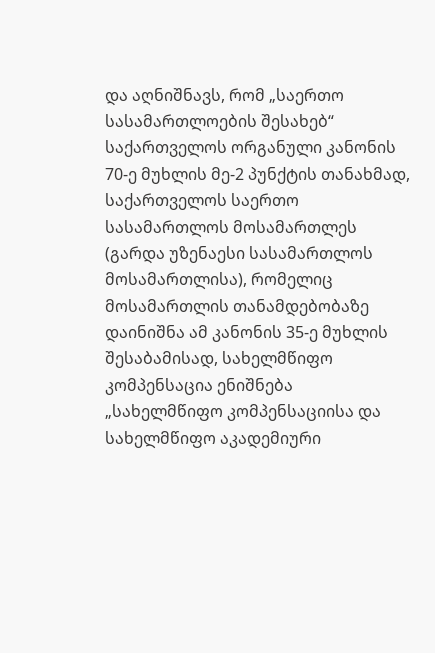და აღნიშნავს, რომ „საერთო სასამართლოების შესახებ“ საქართველოს ორგანული კანონის 70-ე მუხლის მე-2 პუნქტის თანახმად, საქართველოს საერთო სასამართლოს მოსამართლეს (გარდა უზენაესი სასამართლოს მოსამართლისა), რომელიც მოსამართლის თანამდებობაზე დაინიშნა ამ კანონის 35-ე მუხლის შესაბამისად, სახელმწიფო კომპენსაცია ენიშნება „სახელმწიფო კომპენსაციისა და სახელმწიფო აკადემიური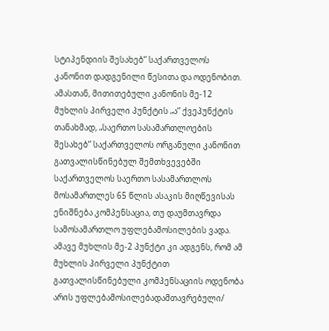სტიპენდიის შესახებ“ საქართველოს კანონით დადგენილი წესითა და ოდენობით.
ამასთან, მითითებული კანონის მე-12 მუხლის პირველი პუნქტის „ა“ ქვეპუნქტის თანახმად, „საერთო სასამართლოების შესახებ“ საქართველოს ორგანული კანონით გათვალისწინებულ შემთხვევებში საქართველოს საერთო სასამართლოს მოსამართლეს 65 წლის ასაკის მიღწევისას ენიშნება კომპენსაცია, თუ დაუმთავრდა სამოსამართლო უფლებამოსილების ვადა. ამავე მუხლის მე-2 პუნქტი კი ადგენს, რომ ამ მუხლის პირველი პუნქტით გათვალისწინებული კომპენსაციის ოდენობა არის უფლებამოსილებადამთავრებული/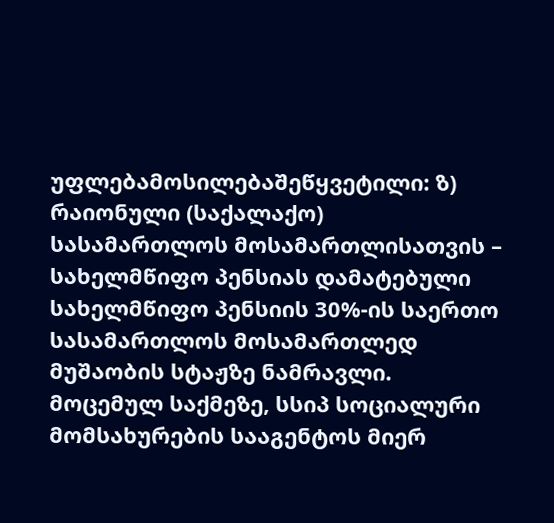უფლებამოსილებაშეწყვეტილი: ზ) რაიონული (საქალაქო) სასამართლოს მოსამართლისათვის – სახელმწიფო პენსიას დამატებული სახელმწიფო პენსიის 30%-ის საერთო სასამართლოს მოსამართლედ მუშაობის სტაჟზე ნამრავლი.
მოცემულ საქმეზე, სსიპ სოციალური მომსახურების სააგენტოს მიერ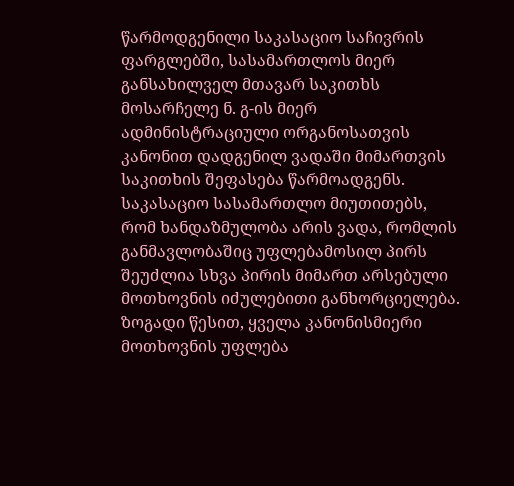წარმოდგენილი საკასაციო საჩივრის ფარგლებში, სასამართლოს მიერ განსახილველ მთავარ საკითხს მოსარჩელე ნ. გ-ის მიერ ადმინისტრაციული ორგანოსათვის კანონით დადგენილ ვადაში მიმართვის საკითხის შეფასება წარმოადგენს.
საკასაციო სასამართლო მიუთითებს, რომ ხანდაზმულობა არის ვადა, რომლის განმავლობაშიც უფლებამოსილ პირს შეუძლია სხვა პირის მიმართ არსებული მოთხოვნის იძულებითი განხორციელება. ზოგადი წესით, ყველა კანონისმიერი მოთხოვნის უფლება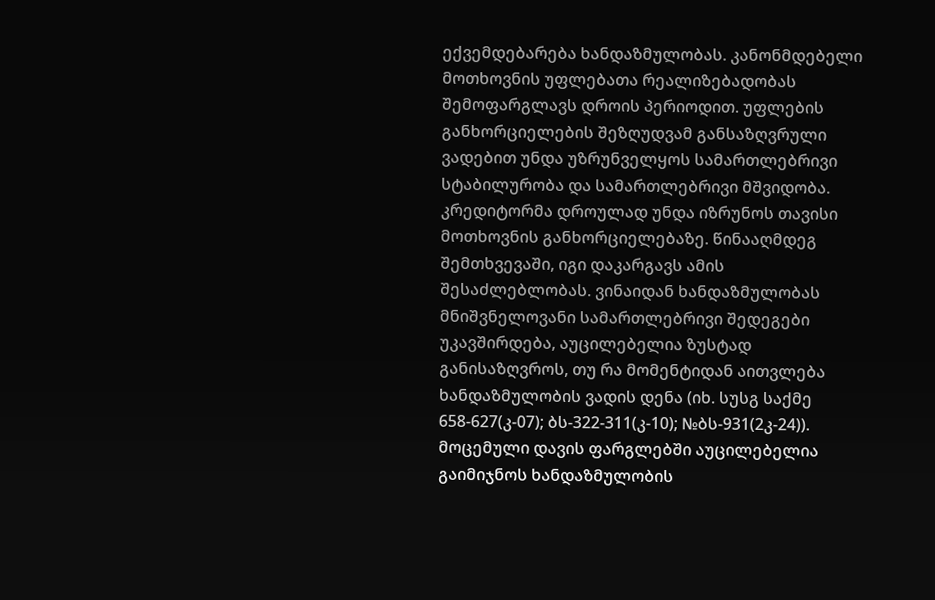ექვემდებარება ხანდაზმულობას. კანონმდებელი მოთხოვნის უფლებათა რეალიზებადობას შემოფარგლავს დროის პერიოდით. უფლების განხორციელების შეზღუდვამ განსაზღვრული ვადებით უნდა უზრუნველყოს სამართლებრივი სტაბილურობა და სამართლებრივი მშვიდობა. კრედიტორმა დროულად უნდა იზრუნოს თავისი მოთხოვნის განხორციელებაზე. წინააღმდეგ შემთხვევაში, იგი დაკარგავს ამის შესაძლებლობას. ვინაიდან ხანდაზმულობას მნიშვნელოვანი სამართლებრივი შედეგები უკავშირდება, აუცილებელია ზუსტად განისაზღვროს, თუ რა მომენტიდან აითვლება ხანდაზმულობის ვადის დენა (იხ. სუსგ საქმე 658-627(კ-07); ბს-322-311(კ-10); №ბს-931(2კ-24)). მოცემული დავის ფარგლებში აუცილებელია გაიმიჯნოს ხანდაზმულობის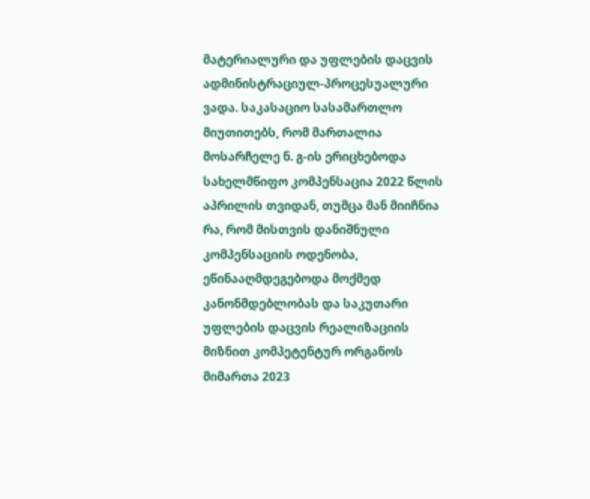მატერიალური და უფლების დაცვის ადმინისტრაციულ-პროცესუალური ვადა. საკასაციო სასამართლო მიუთითებს, რომ მართალია მოსარჩელე ნ. გ-ის ერიცხებოდა სახელმწიფო კომპენსაცია 2022 წლის აპრილის თვიდან, თუმცა მან მიიჩნია რა, რომ მისთვის დანიშნული კომპენსაციის ოდენობა, ეწინააღმდეგებოდა მოქმედ კანონმდებლობას და საკუთარი უფლების დაცვის რეალიზაციის მიზნით კომპეტენტურ ორგანოს მიმართა 2023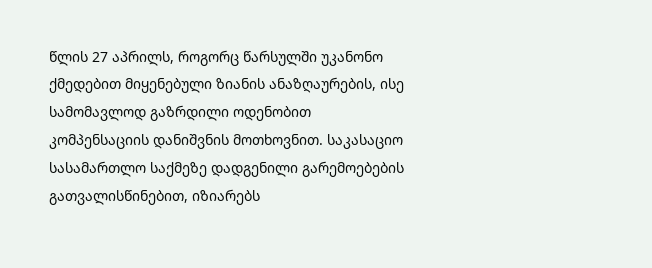წლის 27 აპრილს, როგორც წარსულში უკანონო ქმედებით მიყენებული ზიანის ანაზღაურების, ისე სამომავლოდ გაზრდილი ოდენობით კომპენსაციის დანიშვნის მოთხოვნით. საკასაციო სასამართლო საქმეზე დადგენილი გარემოებების გათვალისწინებით, იზიარებს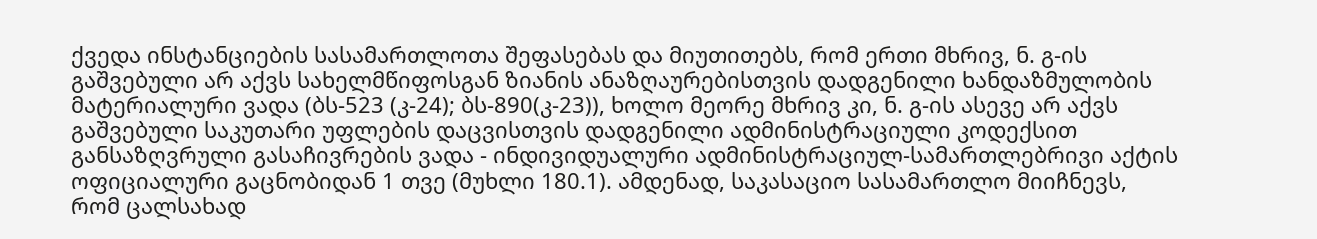ქვედა ინსტანციების სასამართლოთა შეფასებას და მიუთითებს, რომ ერთი მხრივ, ნ. გ-ის გაშვებული არ აქვს სახელმწიფოსგან ზიანის ანაზღაურებისთვის დადგენილი ხანდაზმულობის მატერიალური ვადა (ბს-523 (კ-24); ბს-890(კ-23)), ხოლო მეორე მხრივ კი, ნ. გ-ის ასევე არ აქვს გაშვებული საკუთარი უფლების დაცვისთვის დადგენილი ადმინისტრაციული კოდექსით განსაზღვრული გასაჩივრების ვადა - ინდივიდუალური ადმინისტრაციულ-სამართლებრივი აქტის ოფიციალური გაცნობიდან 1 თვე (მუხლი 180.1). ამდენად, საკასაციო სასამართლო მიიჩნევს, რომ ცალსახად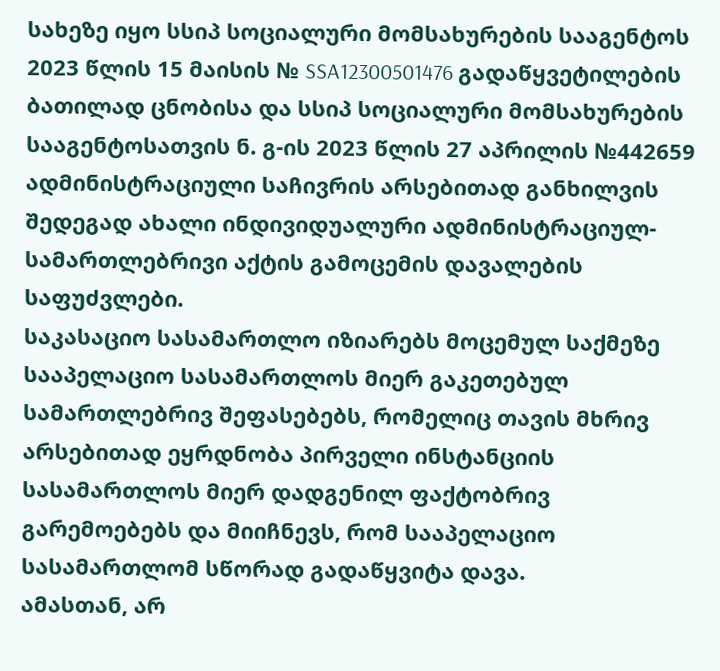სახეზე იყო სსიპ სოციალური მომსახურების სააგენტოს 2023 წლის 15 მაისის № SSA12300501476 გადაწყვეტილების ბათილად ცნობისა და სსიპ სოციალური მომსახურების სააგენტოსათვის ნ. გ-ის 2023 წლის 27 აპრილის №442659 ადმინისტრაციული საჩივრის არსებითად განხილვის შედეგად ახალი ინდივიდუალური ადმინისტრაციულ-სამართლებრივი აქტის გამოცემის დავალების საფუძვლები.
საკასაციო სასამართლო იზიარებს მოცემულ საქმეზე სააპელაციო სასამართლოს მიერ გაკეთებულ სამართლებრივ შეფასებებს, რომელიც თავის მხრივ არსებითად ეყრდნობა პირველი ინსტანციის სასამართლოს მიერ დადგენილ ფაქტობრივ გარემოებებს და მიიჩნევს, რომ სააპელაციო სასამართლომ სწორად გადაწყვიტა დავა.
ამასთან, არ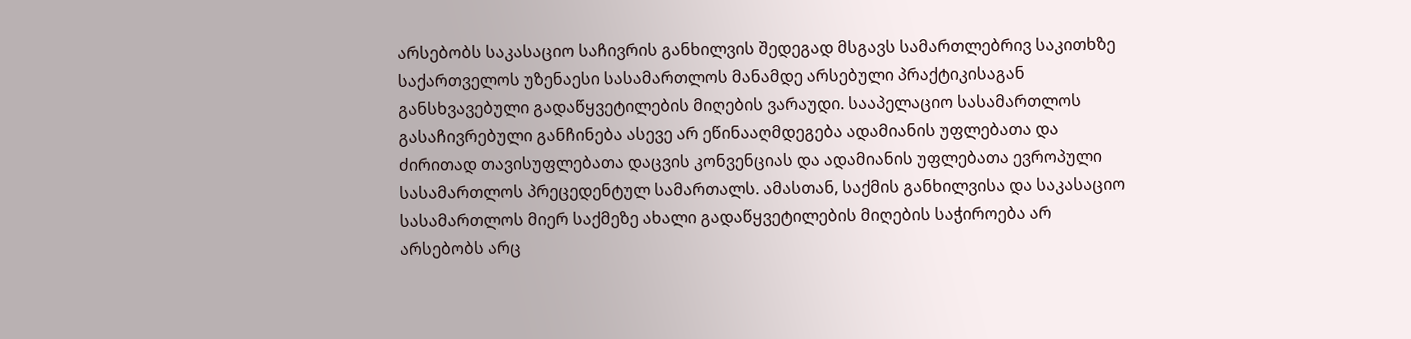არსებობს საკასაციო საჩივრის განხილვის შედეგად მსგავს სამართლებრივ საკითხზე საქართველოს უზენაესი სასამართლოს მანამდე არსებული პრაქტიკისაგან განსხვავებული გადაწყვეტილების მიღების ვარაუდი. სააპელაციო სასამართლოს გასაჩივრებული განჩინება ასევე არ ეწინააღმდეგება ადამიანის უფლებათა და ძირითად თავისუფლებათა დაცვის კონვენციას და ადამიანის უფლებათა ევროპული სასამართლოს პრეცედენტულ სამართალს. ამასთან, საქმის განხილვისა და საკასაციო სასამართლოს მიერ საქმეზე ახალი გადაწყვეტილების მიღების საჭიროება არ არსებობს არც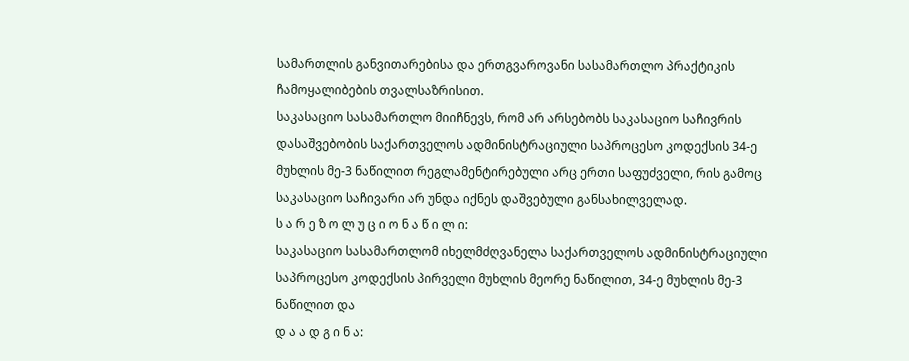სამართლის განვითარებისა და ერთგვაროვანი სასამართლო პრაქტიკის ჩამოყალიბების თვალსაზრისით.
საკასაციო სასამართლო მიიჩნევს, რომ არ არსებობს საკასაციო საჩივრის დასაშვებობის საქართველოს ადმინისტრაციული საპროცესო კოდექსის 34-ე მუხლის მე-3 ნაწილით რეგლამენტირებული არც ერთი საფუძველი, რის გამოც საკასაციო საჩივარი არ უნდა იქნეს დაშვებული განსახილველად.
ს ა რ ე ზ ო ლ უ ც ი ო ნ ა წ ი ლ ი:
საკასაციო სასამართლომ იხელმძღვანელა საქართველოს ადმინისტრაციული საპროცესო კოდექსის პირველი მუხლის მეორე ნაწილით, 34-ე მუხლის მე-3 ნაწილით და
დ ა ა დ გ ი ნ ა: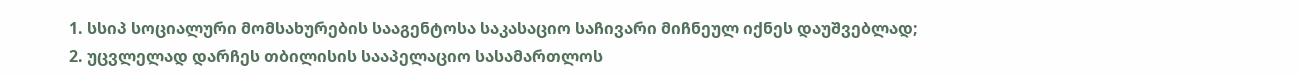1. სსიპ სოციალური მომსახურების სააგენტოსა საკასაციო საჩივარი მიჩნეულ იქნეს დაუშვებლად;
2. უცვლელად დარჩეს თბილისის სააპელაციო სასამართლოს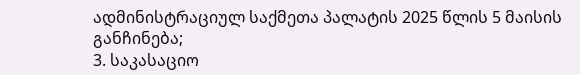ადმინისტრაციულ საქმეთა პალატის 2025 წლის 5 მაისის განჩინება;
3. საკასაციო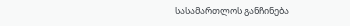სასამართლოს განჩინება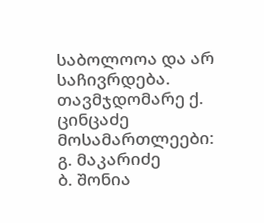საბოლოოა და არ საჩივრდება.
თავმჯდომარე ქ. ცინცაძე
მოსამართლეები: გ. მაკარიძე
ბ. შონია